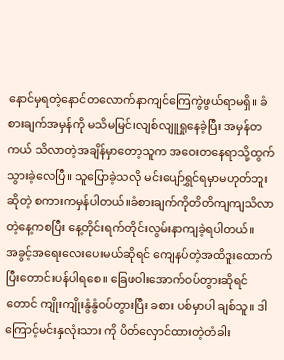နောင်မှရတဲ့နောင်တလောက်နာကျင်ကြေကွဲဖွယ်ရာမရှိ။ ခံစားချက်အမှန်ကို မသိမမြင်၊လျစ်လျူရှုနေခဲ့ပြီး အမှန်တကယ် သိလာတဲ့အချိန်မှာတော့သူက အဝေးတနေရာသို့ထွက်သွားခဲ့လေပြီ။ သူပြောခဲ့သလို မင်းပျော်ရွှင်ရမှာမဟုတ်ဘူး ဆိုတဲ့ စကားကမှန်ပါတယ်။ခံစားချက်ကိုတိတိကျကျသိလာတဲ့နေ့ကစပြီး နေ့တိုင်းရက်တိုင်းလွမ်းနာကျခဲ့ရပါတယ်။
အခွင့်အရေးလေးပေးမယ်ဆိုရင် ကျေနပ်တဲ့အထိဒူးထောက်ပြီးတောင်းပန်ပါရစေ။ ခြေဖဝါးအောက်ဝပ်တွားဆိုရင်တောင် ကျိုးကျိုးနွံနွံဝပ်တွားပြီး ခစား ပစ်မှာပါ ချစ်သူ။ ဒါကြောင့်မင်းနှလုံးသား ကို ပိတ်လှောင်ထားတဲ့တံခါး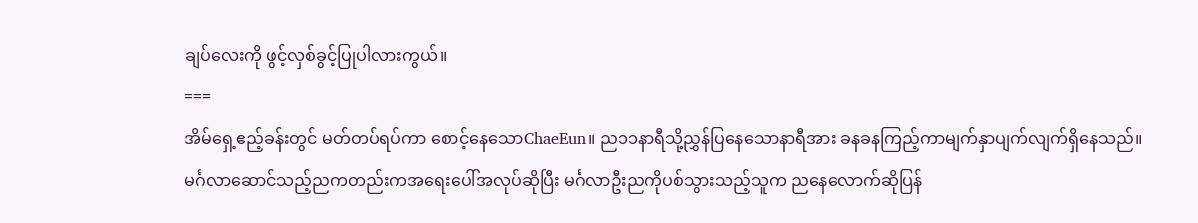ချပ်လေးကို ဖွင့်လှစ်ခွင့်ပြုပါလားကွယ်။
===
အိမ်ရှေ့ဧည့်ခန်းတွင် မတ်တပ်ရပ်ကာ စောင့်နေသောChaeEun။ ည၁၁နာရီသို့ညွှန်ပြနေသောနာရီအား ခနခနကြည့်ကာမျက်နှာပျက်လျက်ရှိနေသည်။ မင်္ဂလာဆောင်သည့်ညကတည်းကအရေးပေါ်အလုပ်ဆိုပြီး မင်္ဂလာဦးညကိုပစ်သွားသည့်သူက ညနေလောက်ဆိုပြန်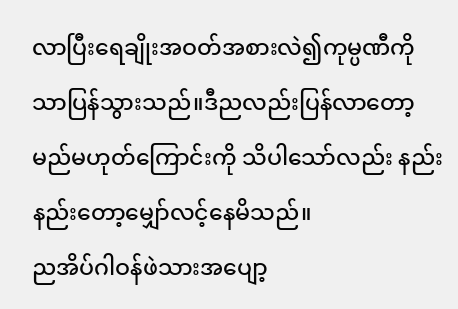လာပြီးရေချိုးအဝတ်အစားလဲ၍ကုမ္ပဏီကိုသာပြန်သွားသည်။ဒီညလည်းပြန်လာတော့မည်မဟုတ်ကြောင်းကို သိပါသော်လည်း နည်းနည်းတော့မျှော်လင့်နေမိသည်။
ညအိပ်ဂါဝန်ဖဲသားအပျော့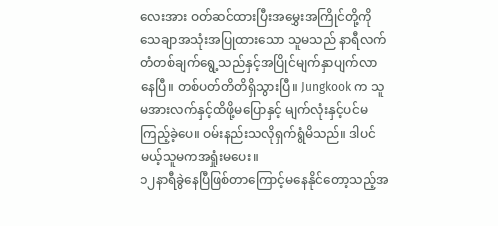လေးအား ဝတ်ဆင်ထားပြီးအမွှေးအကြိုင်တို့ကိုသေချာအသုံးအပြုထားသော သူမသည် နာရီလက်တံတစ်ချက်ရွေ့သည်နှင့်အပြိုင်မျက်နှာပျက်လာနေပြီ။ တစ်ပတ်တိတိရှိသွားပြီ။ Jungkook က သူမအားလက်နှင့်ထိဖို့မပြောနှင့် မျက်လုံးနှင့်ပင်မကြည့်ခဲ့ပေ။ ဝမ်းနည်းသလိုရှက်ရွံမိသည်။ ဒါပင်မယ့်သူမကအရှုံးမပေး။
၁၂နာရီခွဲနေပြီဖြစ်တာကြောင့်မနေနိုင်တော့သည့်အ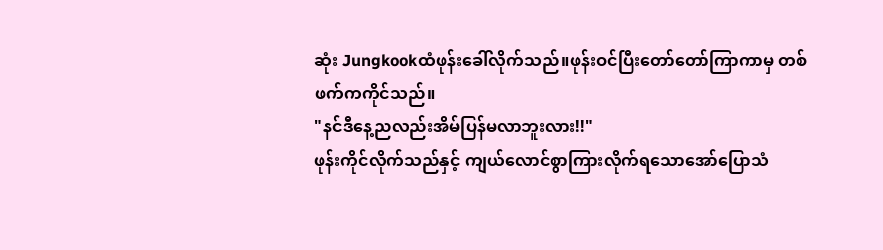ဆုံး Jungkookထံဖုန်းခေါ်လိုက်သည်။ဖုန်းဝင်ပြီးတော်တော်ကြာကာမှ တစ်ဖက်ကကိုင်သည်။
"နင်ဒီနေ့ညလည်းအိမ်ပြန်မလာဘူးလား!!"
ဖုန်းကိုင်လိုက်သည်နှင့် ကျယ်လောင်စွာကြားလိုက်ရသောအော်ပြောသံ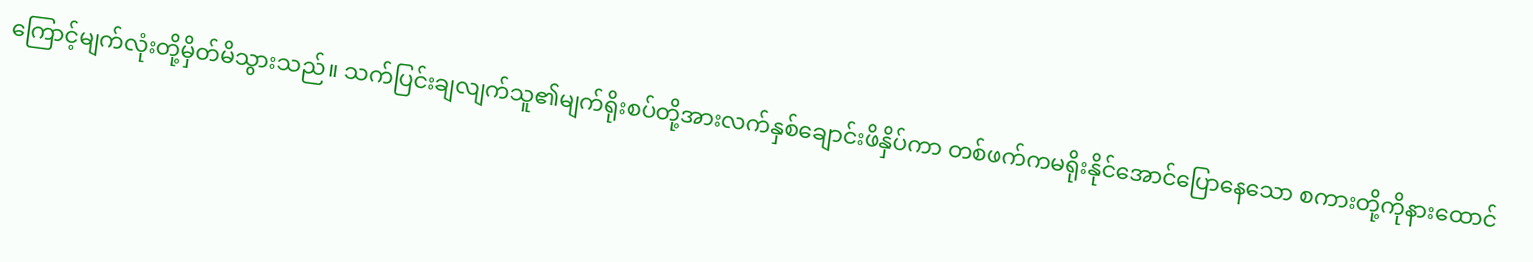ကြောင့်မျက်လုံးတို့မှိတ်မိသွားသည်။ သက်ပြင်းချလျက်သူ၏မျက်ရိုးစပ်တို့အားလက်နှစ်ချောင်းဖိနှိပ်ကာ တစ်ဖက်ကမရိုးနိုင်အောင်ပြောနေသော စကားတို့ကိုနားထောင်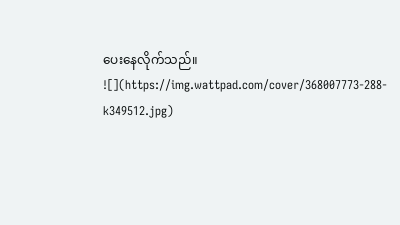ပေးနေလိုက်သည်။
![](https://img.wattpad.com/cover/368007773-288-k349512.jpg)